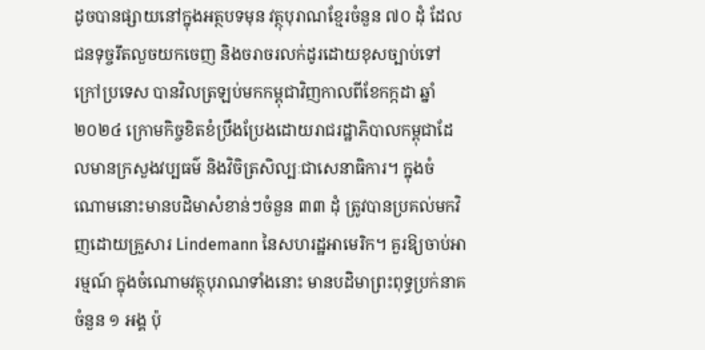ដូចបានផ្សាយនៅក្នុងអត្ថបទមុន វត្ថុបុរាណខ្មែរចំនួន ៧០ ដុំ ដែលជនទុច្ចរឹតលួចយកចេញ និងចរាចរលក់ដូរដោយខុសច្បាប់ទៅក្រៅប្រទេស បានវិលត្រឡប់មកកម្ពុជាវិញកាលពីខែកក្កដា ឆ្នាំ២០២៤ ក្រោមកិច្ចខិតខំប្រឹងប្រែងដោយរាជរដ្ឋាភិបាលកម្ពុជាដែលមានក្រសួងវប្បធម៌ និងវិចិត្រសិល្បៈជាសេនាធិការ។ ក្នុងចំណោមនោះមានបដិមាសំខាន់ៗចំនួន ៣៣ ដុំ ត្រូវបានប្រគល់មកវិញដោយគ្រួសារ Lindemann នៃសហរដ្ឋអាមេរិក។ គួរឱ្យចាប់អារម្មណ៍ ក្នុងចំណោមវត្ថុបុរាណទាំងនោះ មានបដិមាព្រះពុទ្ធប្រក់នាគចំនួន ១ អង្គ ប៉ុ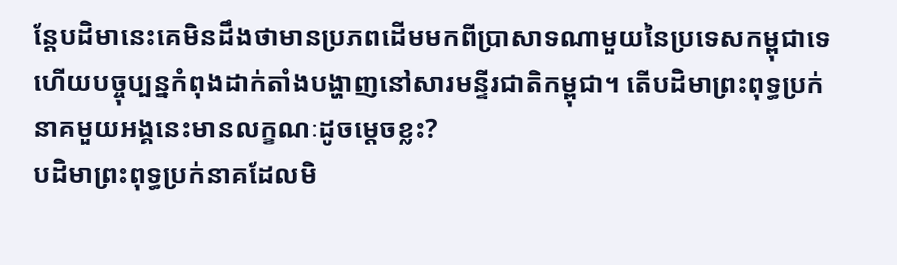ន្តែបដិមានេះគេមិនដឹងថាមានប្រភពដើមមកពីប្រាសាទណាមួយនៃប្រទេសកម្ពុជាទេ ហើយបច្ចុប្បន្នកំពុងដាក់តាំងបង្ហាញនៅសារមន្ទីរជាតិកម្ពុជា។ តើបដិមាព្រះពុទ្ធប្រក់នាគមួយអង្គនេះមានលក្ខណៈដូចម្តេចខ្លះ?
បដិមាព្រះពុទ្ធប្រក់នាគដែលមិ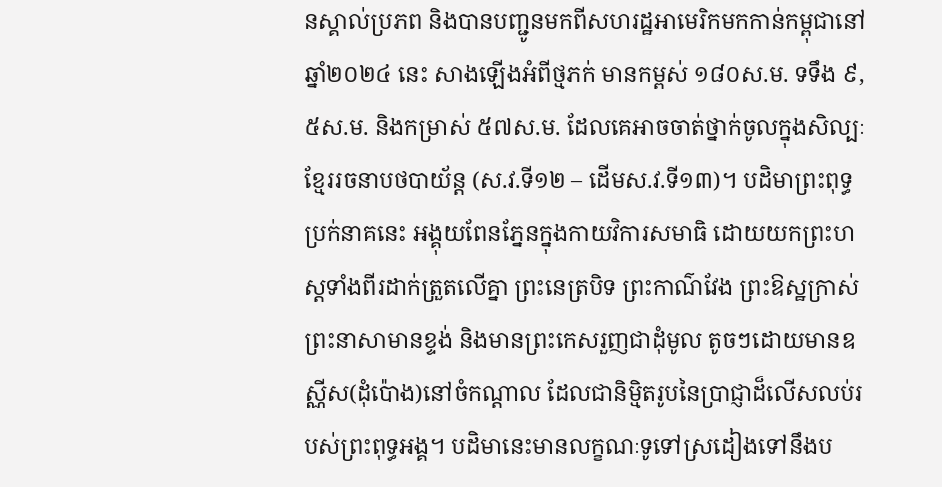នស្គាល់ប្រភព និងបានបញ្ជូនមកពីសហរដ្ឋអាមេរិកមកកាន់កម្ពុជានៅឆ្នាំ២០២៤ នេះ សាងឡើងអំពីថ្មភក់ មានកម្ពស់ ១៨០ស.ម. ទទឹង ៩,៥ស.ម. និងកម្រាស់ ៥៧ស.ម. ដែលគេអាចចាត់ថ្នាក់ចូលក្នុងសិល្បៈខ្មែររចនាបថបាយ័ន្ត (ស.វ.ទី១២ – ដើមស.វ.ទី១៣)។ បដិមាព្រះពុទ្ធប្រក់នាគនេះ អង្គុយពែនភ្នែនក្នុងកាយវិការសមាធិ ដោយយកព្រះហស្តទាំងពីរដាក់ត្រួតលើគ្នា ព្រះនេត្របិទ ព្រះកាណ៌វែង ព្រះឱស្ឋក្រាស់ ព្រះនាសាមានខ្ទង់ និងមានព្រះកេសរួញជាដុំមូល តូចៗដោយមានឧស្ណីស(ដុំប៉ោង)នៅចំកណ្តាល ដែលជានិម្មិតរូបនៃប្រាជ្ញាដ៏លើសលប់របស់ព្រះពុទ្ធអង្គ។ បដិមានេះមានលក្ខណៈទូទៅស្រដៀងទៅនឹងប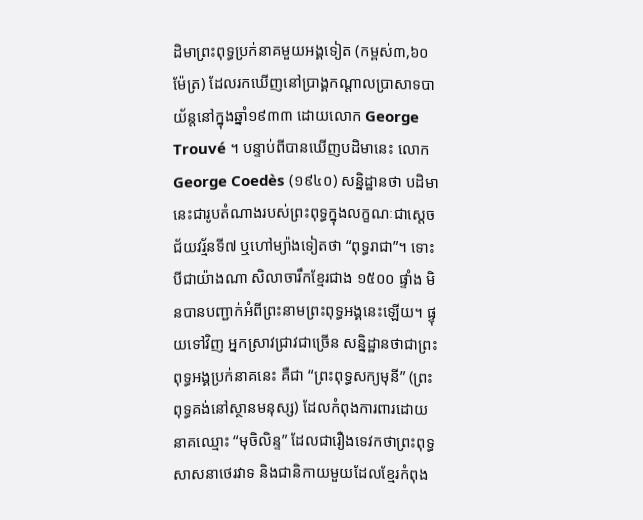ដិមាព្រះពុទ្ធប្រក់នាគមួយអង្គទៀត (កម្ពស់៣,៦០ម៉ែត្រ) ដែលរកឃើញនៅប្រាង្គកណ្តាលប្រាសាទបាយ័ន្តនៅក្នុងឆ្នាំ១៩៣៣ ដោយលោក George Trouvé ។ បន្ទាប់ពីបានឃើញបដិមានេះ លោក George Coedès (១៩៤០) សន្និដ្ឋានថា បដិមានេះជារូបតំណាងរបស់ព្រះពុទ្ធក្នុងលក្ខណៈជាស្តេចជ័យវរ្ម័នទី៧ ឬហៅម្យ៉ាងទៀតថា “ពុទ្ធរាជា”។ ទោះបីជាយ៉ាងណា សិលាចារឹកខ្មែរជាង ១៥០០ ផ្ទាំង មិនបានបញ្ជាក់អំពីព្រះនាមព្រះពុទ្ធអង្គនេះឡើយ។ ផ្ទុយទៅវិញ អ្នកស្រាវជ្រាវជាច្រើន សន្និដ្ឋានថាជាព្រះពុទ្ធអង្គប្រក់នាគនេះ គឺជា “ព្រះពុទ្ធសក្យមុនី” (ព្រះពុទ្ធគង់នៅស្ថានមនុស្ស) ដែលកំពុងការពារដោយនាគឈ្មោះ “មុចិលិន្ទ” ដែលជារឿងទេវកថាព្រះពុទ្ធសាសនាថេរវាទ និងជានិកាយមួយដែលខ្មែរកំពុង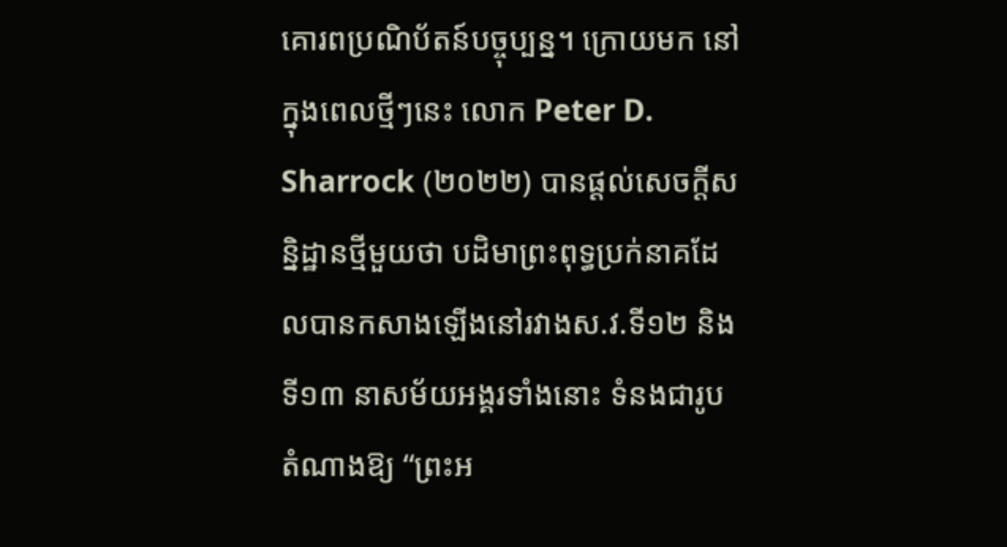គោរពប្រណិប័តន៍បច្ចុប្បន្ន។ ក្រោយមក នៅក្នុងពេលថ្មីៗនេះ លោក Peter D. Sharrock (២០២២) បានផ្តល់សេចក្តីសន្និដ្ឋានថ្មីមួយថា បដិមាព្រះពុទ្ធប្រក់នាគដែលបានកសាងឡើងនៅរវាងស.វ.ទី១២ និងទី១៣ នាសម័យអង្គរទាំងនោះ ទំនងជារូបតំណាងឱ្យ “ព្រះអ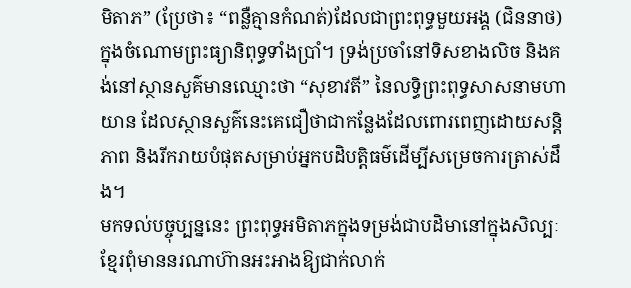មិតាភ” (ប្រែថា៖ “ពន្លឺគ្មានកំណត់)ដែលជាព្រះពុទ្ធមួយអង្គ (ជិននាថ) ក្នុងចំណោមព្រះធ្យានិពុទ្ធទាំងប្រាំ។ ទ្រង់ប្រចាំនៅទិសខាងលិច និងគង់នៅស្ថានសួគ៌មានឈ្មោះថា “សុខាវតី” នៃលទ្ធិព្រះពុទ្ធសាសនាមហាយាន ដែលស្ថានសួគ៌នេះគេជឿថាជាកន្លែងដែលពោរពេញដោយសន្តិភាព និងរីករាយបំផុតសម្រាប់អ្នកបដិបត្តិធម៌ដើម្បីសម្រេចការត្រាស់ដឹង។
មកទល់បច្ចុប្បន្ននេះ ព្រះពុទ្ធអមិតាភក្នុងទម្រង់ជាបដិមានៅក្នុងសិល្បៈខ្មែរពុំមាននរណាហ៊ានអះអាងឱ្យជាក់លាក់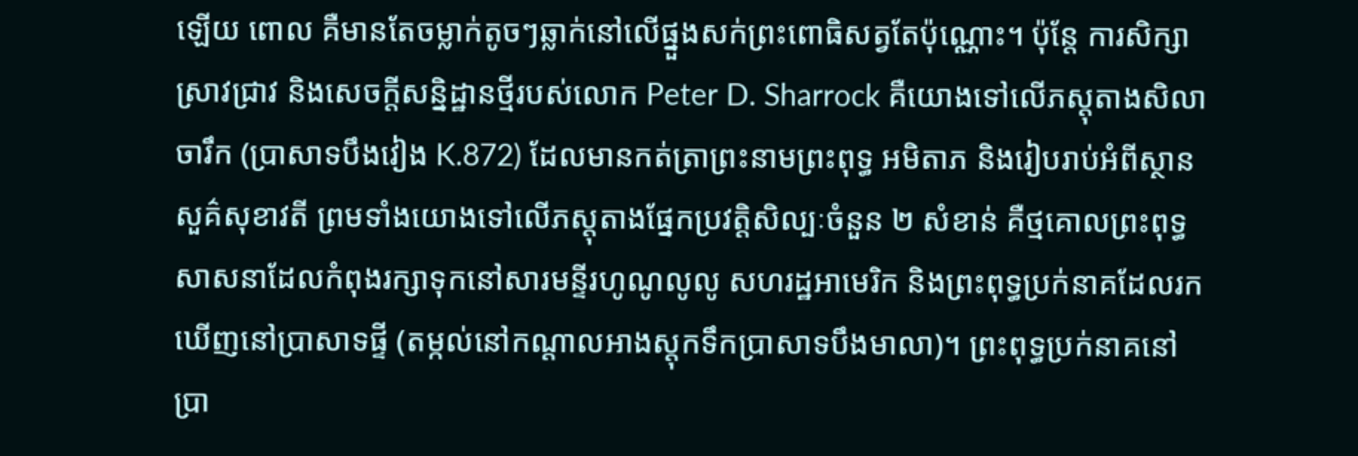ឡើយ ពោល គឺមានតែចម្លាក់តូចៗឆ្លាក់នៅលើផ្នួងសក់ព្រះពោធិសត្វតែប៉ុណ្ណោះ។ ប៉ុន្តែ ការសិក្សាស្រាវជ្រាវ និងសេចក្តីសន្និដ្ឋានថ្មីរបស់លោក Peter D. Sharrock គឺយោងទៅលើភស្តុតាងសិលាចារឹក (ប្រាសាទបឹងវៀង K.872) ដែលមានកត់ត្រាព្រះនាមព្រះពុទ្ធ អមិតាភ និងរៀបរាប់អំពីស្ថានសួគ៌សុខាវតី ព្រមទាំងយោងទៅលើភស្តុតាងផ្នែកប្រវត្តិសិល្បៈចំនួន ២ សំខាន់ គឺថ្មគោលព្រះពុទ្ធសាសនាដែលកំពុងរក្សាទុកនៅសារមន្ទីរហូណូលូលូ សហរដ្ឋអាមេរិក និងព្រះពុទ្ធប្រក់នាគដែលរកឃើញនៅប្រាសាទផ្ទី (តម្កល់នៅកណ្តាលអាងស្តុកទឹកប្រាសាទបឹងមាលា)។ ព្រះពុទ្ធប្រក់នាគនៅប្រា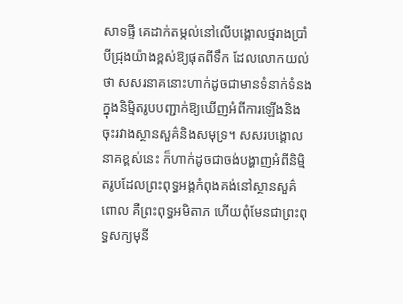សាទផ្ទី គេដាក់តម្កល់នៅលើបង្គោលថ្មរាងប្រាំបីជ្រុងយ៉ាងខ្ពស់ឱ្យផុតពីទឹក ដែលលោកយល់ថា សសរនាគនោះហាក់ដូចជាមានទំនាក់ទំនងក្នុងនិម្មិតរូបបញ្ជាក់ឱ្យឃើញអំពីការឡើងនិងចុះរវាងស្ថានសួគ៌និងសមុទ្រ។ សសរបង្គោលនាគខ្ពស់នេះ ក៏ហាក់ដូចជាចង់បង្ហាញអំពីនិម្មិតរូបដែលព្រះពុទ្ធអង្គកំពុងគង់នៅស្ថានសួគ៌ ពោល គឺព្រះពុទ្ធអមិតាភ ហើយពុំមែនជាព្រះពុទ្ធសក្យមុនី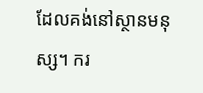ដែលគង់នៅស្ថានមនុស្ស។ ករ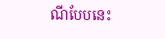ណីបែបនេះ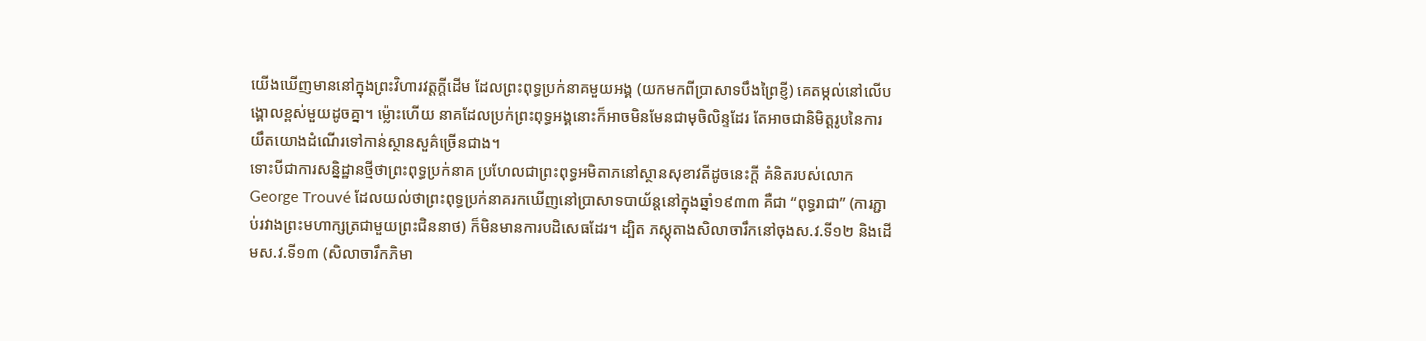យើងឃើញមាននៅក្នុងព្រះវិហារវត្តក្តីដើម ដែលព្រះពុទ្ធប្រក់នាគមួយអង្គ (យកមកពីប្រាសាទបឹងព្រៃខ្ញី) គេតម្កល់នៅលើបង្គោលខ្ពស់មួយដូចគ្នា។ ម្ល៉ោះហើយ នាគដែលប្រក់ព្រះពុទ្ធអង្គនោះក៏អាចមិនមែនជាមុចិលិន្ទដែរ តែអាចជានិមិត្តរូបនៃការយឹតយោងដំណើរទៅកាន់ស្ថានសួគ៌ច្រើនជាង។
ទោះបីជាការសន្និដ្ឋានថ្មីថាព្រះពុទ្ធប្រក់នាគ ប្រហែលជាព្រះពុទ្ធអមិតាភនៅស្ថានសុខាវតីដូចនេះក្តី គំនិតរបស់លោក George Trouvé ដែលយល់ថាព្រះពុទ្ធប្រក់នាគរកឃើញនៅប្រាសាទបាយ័ន្តនៅក្នុងឆ្នាំ១៩៣៣ គឺជា “ពុទ្ធរាជា” (ការភ្ជាប់រវាងព្រះមហាក្សត្រជាមួយព្រះជិននាថ) ក៏មិនមានការបដិសេធដែរ។ ដ្បិត ភស្តុតាងសិលាចារឹកនៅចុងស.វ.ទី១២ និងដើមស.វ.ទី១៣ (សិលាចារឹកភិមា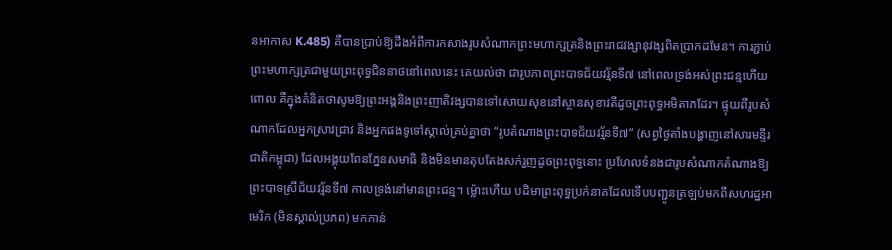នអាកាស K.485) គឺបានប្រាប់ឱ្យដឹងអំពីការកសាងរូបសំណាកព្រះមហាក្សត្រនិងព្រះរាជវង្សានុវង្សពិតប្រាកដមែន។ ការភ្ជាប់ព្រះមហាក្សត្រជាមួយព្រះពុទ្ធជិននាថនៅពេលនេះ គេយល់ថា ជារូបភាពព្រះបាទជ័យវរ្ម័នទី៧ នៅពេលទ្រង់អស់ព្រះជន្មហើយ ពោល គឺក្នុងគំនិតថាសូមឱ្យព្រះអង្គនិងព្រះញាតិវង្សបានទៅសោយសុខនៅស្ថានសុខាវតីដូចព្រះពុទ្ធអមិតាភដែរ។ ផ្ទុយពីរូបសំណាកដែលអ្នកស្រាវជ្រាវ និងអ្នកផងទូទៅស្គាល់គ្រប់គ្នាថា “រូបតំណាងព្រះបាទជ័យវរ្ម័នទី៧” (សព្វថ្ងៃតាំងបង្ហាញនៅសារមន្ទីរជាតិកម្ពុជា) ដែលអង្គុយពែនភ្នែនសមាធិ និងមិនមានតុបតែងសក់រួញដូចព្រះពុទ្ធនោះ ប្រហែលទំនងជារូបសំណាកតំណាងឱ្យព្រះបាទស្រីជ័យវរ្ម័នទី៧ កាលទ្រង់នៅមានព្រះជន្ម។ ម្ល៉ោះហើយ បដិមាព្រះពុទ្ធប្រក់នាគដែលទើបបញ្ជូនត្រឡប់មកពីសហរដ្ឋអាមេរិក (មិនស្គាល់ប្រភព) មកកាន់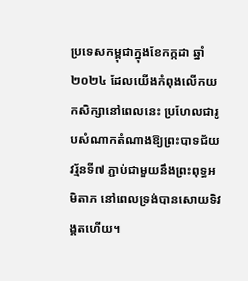ប្រទេសកម្ពុជាក្នុងខែកក្កដា ឆ្នាំ២០២៤ ដែលយើងកំពុងលើកយកសិក្សានៅពេលនេះ ប្រហែលជារូបសំណាកតំណាងឱ្យព្រះបាទជ័យវរ្ម័នទី៧ ភ្ជាប់ជាមួយនឹងព្រះពុទ្ធអមិតាភ នៅពេលទ្រង់បានសោយទិវង្គតហើយ។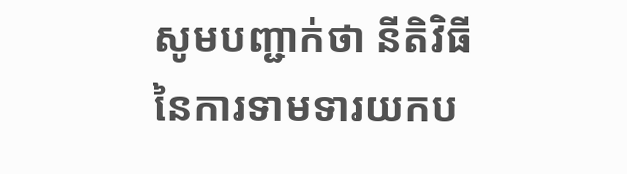សូមបញ្ជាក់ថា នីតិវិធីនៃការទាមទារយកប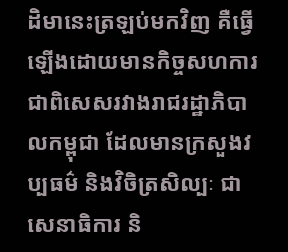ដិមានេះត្រឡប់មកវិញ គឺធ្វើឡើងដោយមានកិច្ចសហការជាពិសេសរវាងរាជរដ្ឋាភិបាលកម្ពុជា ដែលមានក្រសួងវប្បធម៌ និងវិចិត្រសិល្បៈ ជាសេនាធិការ និ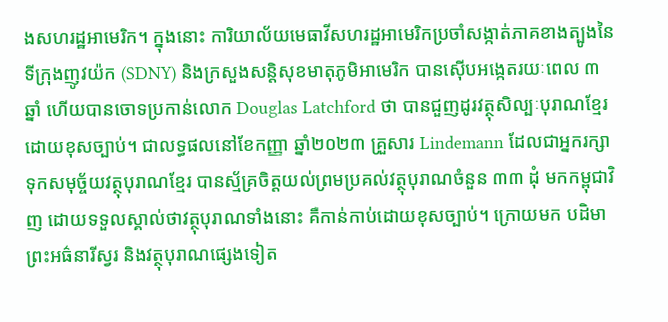ងសហរដ្ឋអាមេរិក។ ក្នុងនោះ ការិយាល័យមេធាវីសហរដ្ឋអាមេរិកប្រចាំសង្កាត់ភាគខាងត្បូងនៃទីក្រុងញូវយ៉ក (SDNY) និងក្រសួងសន្តិសុខមាតុភូមិអាមេរិក បានស៊ើបអង្កេតរយៈពេល ៣ ឆ្នាំ ហើយបានចោទប្រកាន់លោក Douglas Latchford ថា បានជួញដូរវត្ថុសិល្បៈបុរាណខ្មែរដោយខុសច្បាប់។ ជាលទ្ធផលនៅខែកញ្ញា ឆ្នាំ២០២៣ គ្រួសារ Lindemann ដែលជាអ្នករក្សាទុកសមុច្ច័យវត្ថុបុរាណខ្មែរ បានស្ម័គ្រចិត្តយល់ព្រមប្រគល់វត្ថុបុរាណចំនួន ៣៣ ដុំ មកកម្ពុជាវិញ ដោយទទួលស្គាល់ថាវត្ថុបុរាណទាំងនោះ គឺកាន់កាប់ដោយខុសច្បាប់។ ក្រោយមក បដិមាព្រះអធ៌នារីស្វរ និងវត្ថុបុរាណផ្សេងទៀត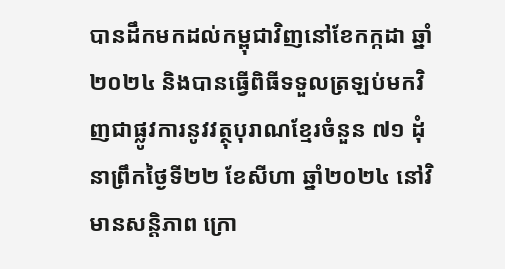បានដឹកមកដល់កម្ពុជាវិញនៅខែកក្កដា ឆ្នាំ២០២៤ និងបានធ្វើពិធីទទួលត្រឡប់មកវិញជាផ្លូវការនូវវត្ថុបុរាណខ្មែរចំនួន ៧១ ដុំ នាព្រឹកថ្ងៃទី២២ ខែសីហា ឆ្នាំ២០២៤ នៅវិមានសន្តិភាព ក្រោ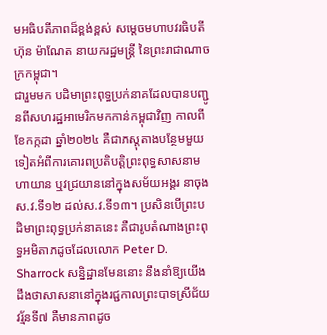មអធិបតីភាពដ៏ខ្ពង់ខ្ពស់ សម្តេចមហាបវរធិបតី ហ៊ុន ម៉ាណែត នាយករដ្ឋមន្រ្តី នៃព្រះរាជាណាចក្រកម្ពុជា។
ជារួមមក បដិមាព្រះពុទ្ធប្រក់នាគដែលបានបញ្ជូនពីសហរដ្ឋអាមេរិកមកកាន់កម្ពុជាវិញ កាលពីខែកក្កដា ឆ្នាំ២០២៤ គឺជាភស្តុតាងបន្ថែមមួយទៀតអំពីការគោរពប្រតិបត្តិព្រះពុទ្ធសាសនាមហាយាន ឬវជ្រយាននៅក្នុងសម័យអង្គរ នាចុងស.វ.ទី១២ ដល់ស.វ.ទី១៣។ ប្រសិនបើព្រះបដិមាព្រះពុទ្ធប្រក់នាគនេះ គឺជារូបតំណាងព្រះពុទ្ធអមិតាភដូចដែលលោក Peter D. Sharrock សន្និដ្ឋានមែននោះ នឹងនាំឱ្យយើងដឹងថាសាសនានៅក្នុងរជ្ជកាលព្រះបាទស្រីជ័យវរ្ម័នទី៧ គឺមានភាពដូច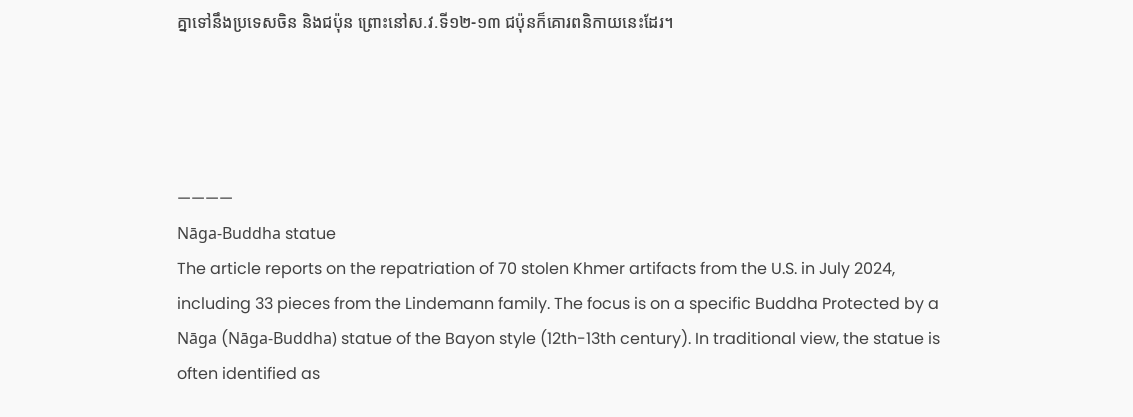គ្នាទៅនឹងប្រទេសចិន និងជប៉ុន ព្រោះនៅស.វ.ទី១២-១៣ ជប៉ុនក៏គោរពនិកាយនេះដែរ។




————
Nāga-Buddha statue
The article reports on the repatriation of 70 stolen Khmer artifacts from the U.S. in July 2024, including 33 pieces from the Lindemann family. The focus is on a specific Buddha Protected by a Nāga (Nāga-Buddha) statue of the Bayon style (12th-13th century). In traditional view, the statue is often identified as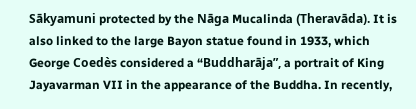Sākyamuni protected by the Nāga Mucalinda (Theravāda). It is also linked to the large Bayon statue found in 1933, which George Coedès considered a “Buddharāja”, a portrait of King Jayavarman VII in the appearance of the Buddha. In recently,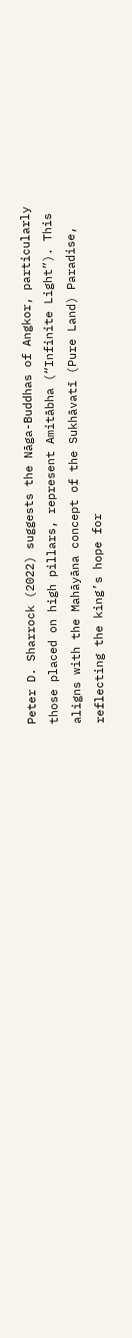Peter D. Sharrock (2022) suggests the Nāga-Buddhas of Angkor, particularly those placed on high pillars, represent Amitābha (“Infinite Light”). This aligns with the Mahāyāna concept of the Sukhāvatī (Pure Land) Paradise, reflecting the king’s hope for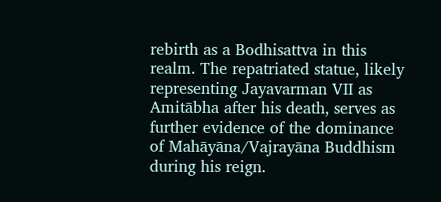rebirth as a Bodhisattva in this realm. The repatriated statue, likely representing Jayavarman VII as Amitābha after his death, serves as further evidence of the dominance of Mahāyāna/Vajrayāna Buddhism during his reign.